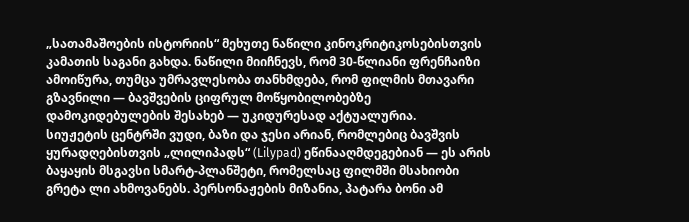„სათამაშოების ისტორიის“ მეხუთე ნაწილი კინოკრიტიკოსებისთვის კამათის საგანი გახდა. ნაწილი მიიჩნევს, რომ 30-წლიანი ფრენჩაიზი ამოიწურა, თუმცა უმრავლესობა თანხმდება, რომ ფილმის მთავარი გზავნილი — ბავშვების ციფრულ მოწყობილობებზე დამოკიდებულების შესახებ — უკიდურესად აქტუალურია.
სიუჟეტის ცენტრში ვუდი, ბაზი და ჯესი არიან, რომლებიც ბავშვის ყურადღებისთვის „ლილიპადს“ (Lilypad) ეწინააღმდეგებიან — ეს არის ბაყაყის მსგავსი სმარტ-პლანშეტი, რომელსაც ფილმში მსახიობი გრეტა ლი ახმოვანებს. პერსონაჟების მიზანია, პატარა ბონი ამ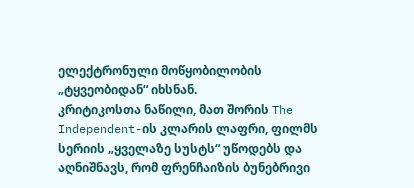ელექტრონული მოწყობილობის „ტყვეობიდან“ იხსნან.
კრიტიკოსთა ნაწილი, მათ შორის The Independent-ის კლარის ლაფრი, ფილმს სერიის „ყველაზე სუსტს“ უწოდებს და აღნიშნავს, რომ ფრენჩაიზის ბუნებრივი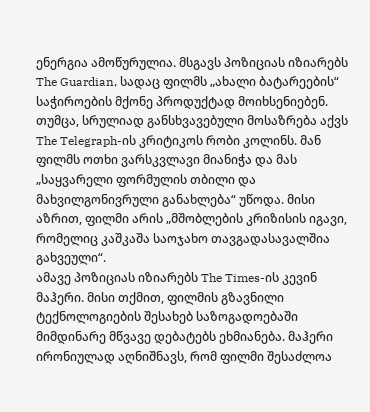ენერგია ამოწურულია. მსგავს პოზიციას იზიარებს The Guardian, სადაც ფილმს „ახალი ბატარეების“ საჭიროების მქონე პროდუქტად მოიხსენიებენ.
თუმცა, სრულიად განსხვავებული მოსაზრება აქვს The Telegraph-ის კრიტიკოს რობი კოლინს. მან ფილმს ოთხი ვარსკვლავი მიანიჭა და მას „საყვარელი ფორმულის თბილი და მახვილგონივრული განახლება“ უწოდა. მისი აზრით, ფილმი არის „მშობლების კრიზისის იგავი, რომელიც კაშკაშა საოჯახო თავგადასავალშია გახვეული“.
ამავე პოზიციას იზიარებს The Times-ის კევინ მაჰერი. მისი თქმით, ფილმის გზავნილი ტექნოლოგიების შესახებ საზოგადოებაში მიმდინარე მწვავე დებატებს ეხმიანება. მაჰერი ირონიულად აღნიშნავს, რომ ფილმი შესაძლოა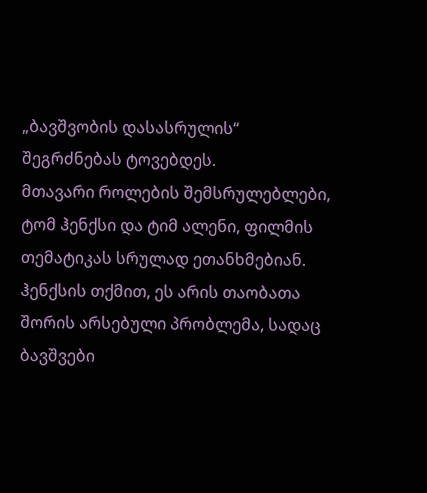„ბავშვობის დასასრულის“ შეგრძნებას ტოვებდეს.
მთავარი როლების შემსრულებლები, ტომ ჰენქსი და ტიმ ალენი, ფილმის თემატიკას სრულად ეთანხმებიან. ჰენქსის თქმით, ეს არის თაობათა შორის არსებული პრობლემა, სადაც ბავშვები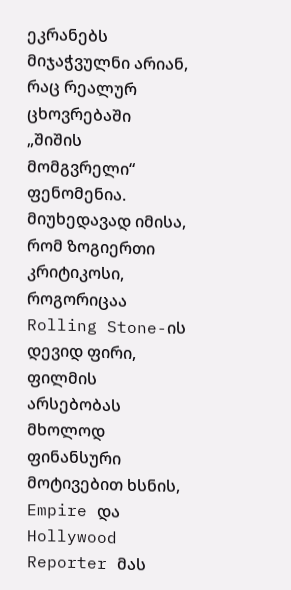ეკრანებს მიჯაჭვულნი არიან, რაც რეალურ ცხოვრებაში „შიშის მომგვრელი“ ფენომენია.
მიუხედავად იმისა, რომ ზოგიერთი კრიტიკოსი, როგორიცაა Rolling Stone-ის დევიდ ფირი, ფილმის არსებობას მხოლოდ ფინანსური მოტივებით ხსნის, Empire და Hollywood Reporter მას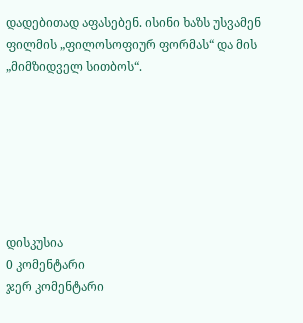დადებითად აფასებენ. ისინი ხაზს უსვამენ ფილმის „ფილოსოფიურ ფორმას“ და მის „მიმზიდველ სითბოს“.







დისკუსია
0 კომენტარი
ჯერ კომენტარი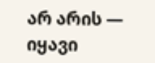არ არის — იყავი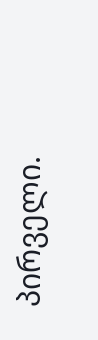პირველი.